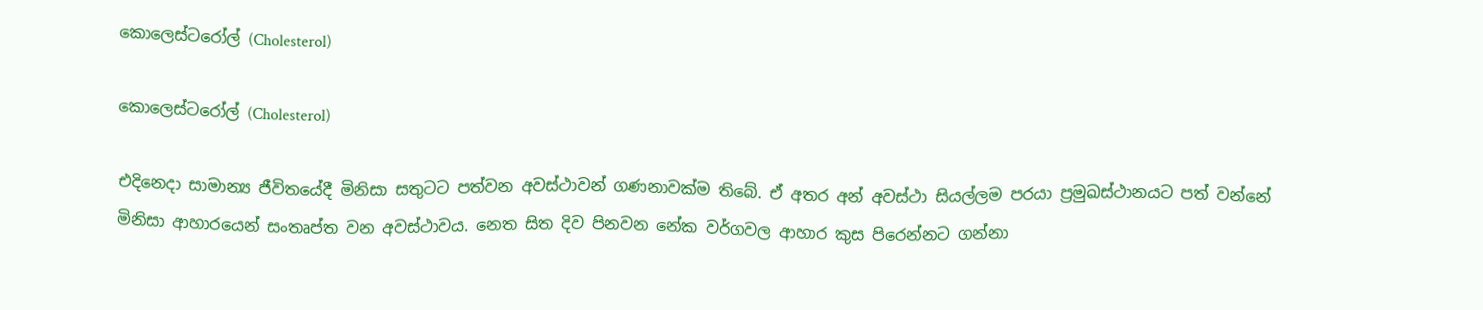කොලෙස්‌ටරෝල් (Cholesterol)

කොලෙස්‌ටරෝල් (Cholesterol)

එදිනෙදා සාමාන්‍ය ජීවිතයේදී මිනිසා සතුටට පත්වන අවස්‌ථාවන් ගණනාවක්‌ම තිබේ. ඒ අතර අන් අවස්‌ථා සියල්ලම පරයා ප්‍රමුඛස්‌ථානයට පත් වන්නේ මිනිසා ආහාරයෙන් සංතෘප්ත වන අවස්‌ථාවය. නෙත සිත දිව පිනවන නේක වර්ගවල ආහාර කුස පිරෙන්නට ගන්නා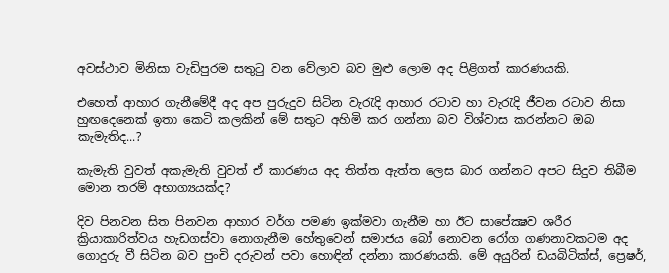අවස්‌ථාව මිනිසා වැඩිපුරම සතුටු වන වේලාව බව මුළු ලොම අද පිළිගත් කාරණයකි.

එහෙත් ආහාර ගැනීමේදී අද අප පුරුදුව සිටින වැරැදි ආහාර රටාව හා වැරැදි ජීවන රටාව නිසා හුඟදෙනෙක්‌ ඉතා කෙටි කලකින් මේ සතුට අහිමි කර ගන්නා බව විශ්වාස කරන්නට ඔබ කැමැතිද...?

කැමැති වුවත් අකැමැති වුවත් ඒ කාරණය අද තිත්ත ඇත්ත ලෙස බාර ගන්නට අපට සිදුව තිබීම මොන තරම් අභාග්‍යයක්‌ද?

දිව පිනවන සිත පිනවන ආහාර වර්ග පමණ ඉක්‌මවා ගැනීම හා ඊට සාපේක්‍ෂව ශරීර ක්‍රියාකාරිත්වය හැඩගස්‌වා නොගැනීම හේතුවෙන් සමාජය බෝ නොවන රෝග ගණනාවකටම අද ගොදුරු වී සිටින බව පුංචි දරුවන් පවා හොඳින් දන්නා කාරණයකි. මේ අයුරින් ඩයබිටික්‌ස්‌, ප්‍රෙෂර්,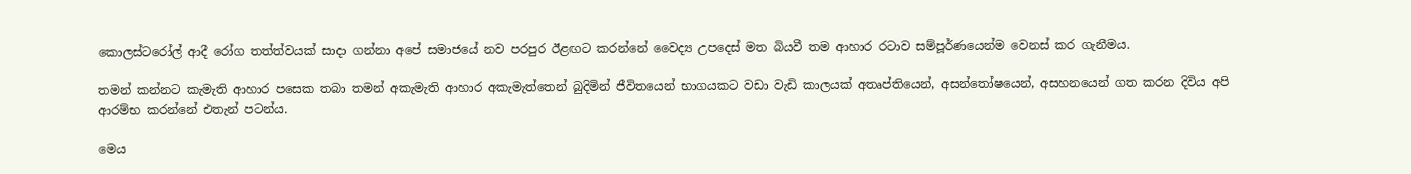කොලස්‌ටරෝල් ආදී රෝග තත්ත්වයක්‌ සාදා ගන්නා අපේ සමාජයේ නව පරපුර ඊළඟට කරන්නේ වෛද්‍ය උපදෙස්‌ මත බියවී තම ආහාර රටාව සම්පූර්ණයෙන්ම වෙනස්‌ කර ගැනීමය.

තමන් කන්නට කැමැති ආහාර පසෙක තබා තමන් අකැමැති ආහාර අකැමැත්තෙන් බුදිමින් ජීවිතයෙන් භාගයකට වඩා වැඩි කාලයක්‌ අතෘප්තියෙන්, අසන්තෝෂයෙන්, අසහනයෙන් ගත කරන දිවිය අපි ආරම්භ කරන්නේ එතැන් පටන්ය.

මෙය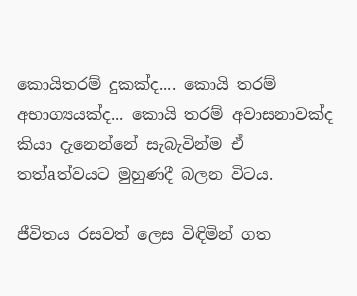කොයිතරම් දුකක්‌ද.... කොයි තරම් අභාග්‍යයක්‌ද... කොයි තරම් අවාසනාවක්‌ද කියා දැනෙන්නේ සැබැවින්ම ඒ තත්aත්වයට මුහුණදී බලන විටය.

ජීවිතය රසවත් ලෙස විඳිමින් ගත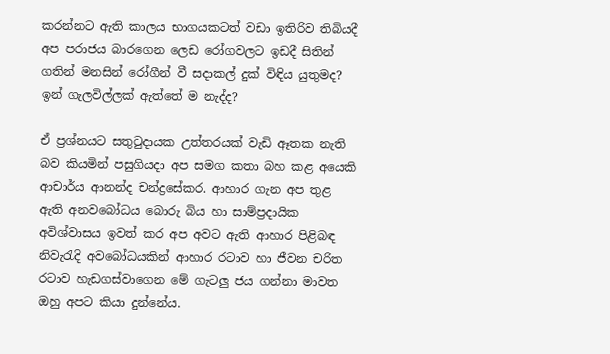කරන්නට ඇති කාලය භාගයකටත් වඩා ඉතිරිව තිබියදී අප පරාජය බාරගෙන ලෙඩ රෝගවලට ඉඩදී සිතින් ගතින් මනසින් රෝගීන් වී සදාකල් දුක්‌ විඳිය යුතුමද? ඉන් ගැලවිල්ලක්‌ ඇත්තේ ම නැද්ද?

ඒ ප්‍රශ්නයට සතුටුදායක උත්තරයක්‌ වැඩි ඈතක නැති බව කියමින් පසුගියදා අප සමග කතා බහ කළ අයෙකි ආචාර්ය ආනන්ද චන්ද්‍රසේකර. ආහාර ගැන අප තුළ ඇති අනවබෝධය බොරු බිය හා සාම්ප්‍රදායික අවිශ්වාසය ඉවත් කර අප අවට ඇති ආහාර පිළිබඳ නිවැරැදි අවබෝධයකින් ආහාර රටාව හා ජීවන චරිත රටාව හැඩගස්‌වාගෙන මේ ගැටලු ජය ගන්නා මාවත ඔහු අපට කියා දුන්නේය.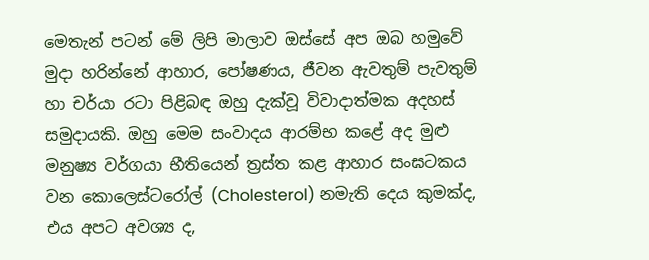මෙතැන් පටන් මේ ලිපි මාලාව ඔස්‌සේ අප ඔබ හමුවේ මුදා හරින්නේ ආහාර, පෝෂණය, ජීවන ඇවතුම් පැවතුම් හා චර්යා රටා පිළිබඳ ඔහු දැක්‌වූ විවාදාත්මක අදහස්‌ සමුදායකි. ඔහු මෙම සංවාදය ආරම්භ කළේ අද මුළු මනුෂ්‍ය වර්ගයා භීතියෙන් ත්‍රස්‌ත කළ ආහාර සංඝටකය වන කොලෙස්‌ටරෝල් (Cholesterol) නමැති දෙය කුමක්‌ද, එය අපට අවශ්‍ය ද,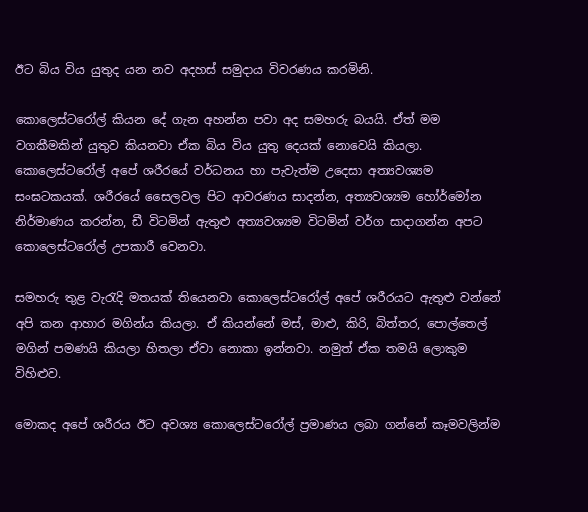ඊට බිය විය යුතුද යන නව අදහස්‌ සමුදාය විවරණය කරමිනි.

කොලෙස්‌ටරෝල් කියන දේ ගැන අහන්න පවා අද සමහරු බයයි. ඒත් මම වගකීමකින් යුතුව කියනවා ඒක බිය විය යුතු දෙයක්‌ නොවෙයි කියලා. කොලෙස්‌ටරෝල් අපේ ශරීරයේ වර්ධනය හා පැවැත්ම උදෙසා අත්‍යවශ්‍යම සංඝටකයක්‌. ශරීරයේ සෛලවල පිට ආවරණය සාදන්න, අත්‍යවශ්‍යම හෝර්මෝන නිර්මාණය කරන්න, ඩී විටමින් ඇතුළු අත්‍යවශ්‍යම විටමින් වර්ග සාදාගන්න අපට කොලෙස්‌ටරෝල් උපකාරී වෙනවා.

සමහරු තුළ වැරැදි මතයක්‌ තියෙනවා කොලෙස්‌ටරෝල් අපේ ශරීරයට ඇතුළු වන්නේ අපි කන ආහාර මගින්ය කියලා. ඒ කියන්නේ මස්‌, මාළු, කිරි, බිත්තර, පොල්තෙල් මගින් පමණයි කියලා හිතලා ඒවා නොකා ඉන්නවා. නමුත් ඒක තමයි ලොකුම විහිළුව.

මොකද අපේ ශරීරය ඊට අවශ්‍ය කොලෙස්‌ටරෝල් ප්‍රමාණය ලබා ගන්නේ කෑමවලින්ම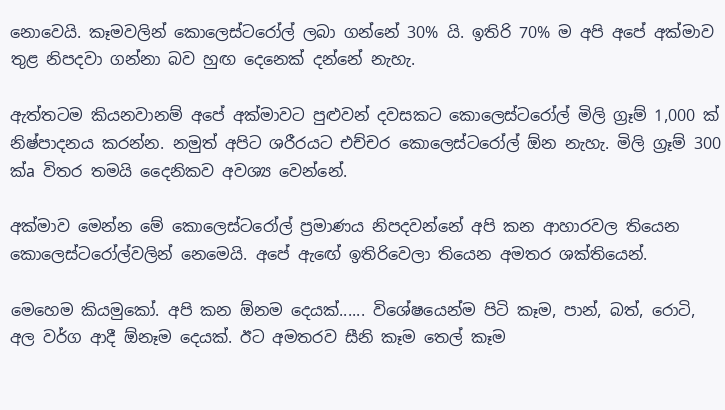නොවෙයි. කෑමවලින් කොලෙස්‌ටරෝල් ලබා ගන්නේ 30% යි. ඉතිරි 70% ම අපි අපේ අක්‌මාව තුළ නිපදවා ගන්නා බව හුඟ දෙනෙක්‌ දන්නේ නැහැ.

ඇත්තටම කියනවානම් අපේ අක්‌මාවට පුළුවන් දවසකට කොලෙස්‌ටරෝල් මිලි ග්‍රෑම් 1,000 ක්‌ නිෂ්පාදනය කරන්න. නමුත් අපිට ශරීරයට එච්චර කොලෙස්‌ටරෝල් ඕන නැහැ. මිලි ග්‍රෑම් 300 ක්‌a විතර තමයි දෛනිකව අවශ්‍ය වෙන්නේ.

අක්‌මාව මෙන්න මේ කොලෙස්‌ටරෝල් ප්‍රමාණය නිපදවන්නේ අපි කන ආහාරවල තියෙන කොලෙස්‌ටරෝල්වලින් නෙමෙයි. අපේ ඇඟේ ඉතිරිවෙලා තියෙන අමතර ශක්‌තියෙන්.

මෙහෙම කියමුකෝ. අපි කන ඕනම දෙයක්‌...... විශේෂයෙන්ම පිටි කෑම, පාන්, බත්, රොටි, අල වර්ග ආදී ඕනෑම දෙයක්‌. ඊට අමතරව සීනි කෑම තෙල් කෑම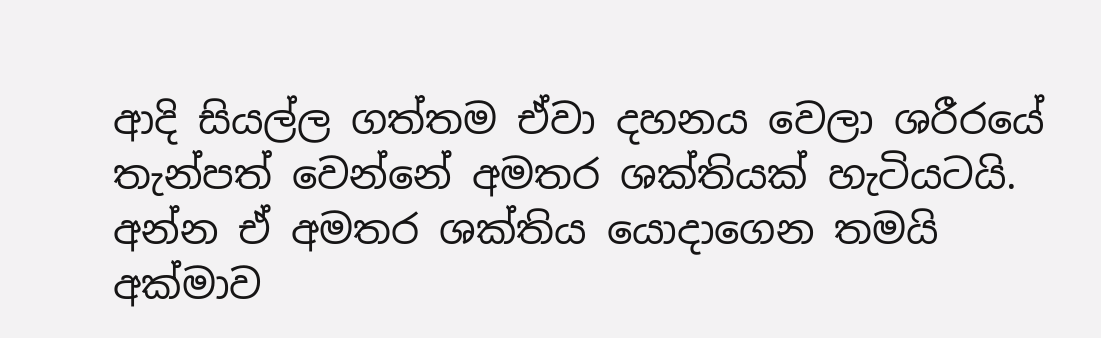ආදි සියල්ල ගත්තම ඒවා දහනය වෙලා ශරීරයේ තැන්පත් වෙන්නේ අමතර ශක්‌තියක්‌ හැටියටයි. අන්න ඒ අමතර ශක්‌තිය යොදාගෙන තමයි අක්‌මාව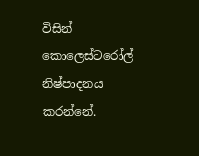විසින් කොලෙස්‌ටරෝල් නිෂ්පාදනය කරන්නේ.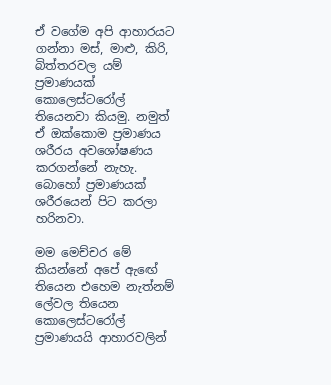ඒ වගේම අපි ආහාරයට ගන්නා මස්‌, මාළු, කිරි, බිත්තරවල යම් ප්‍රමාණයක්‌ කොලෙස්‌ටරෝල් තියෙනවා කියමු. නමුත් ඒ ඔක්‌කොම ප්‍රමාණය ශරීරය අවශෝෂණය කරගන්නේ නැහැ. බොහෝ ප්‍රමාණයක්‌ ශරීරයෙන් පිට කරලා හරිනවා.

මම මෙච්චර මේ කියන්නේ අපේ ඇඟේ තියෙන එහෙම නැත්නම් ලේවල තියෙන කොලෙස්‌ටරෝල් ප්‍රමාණයයි ආහාරවලින්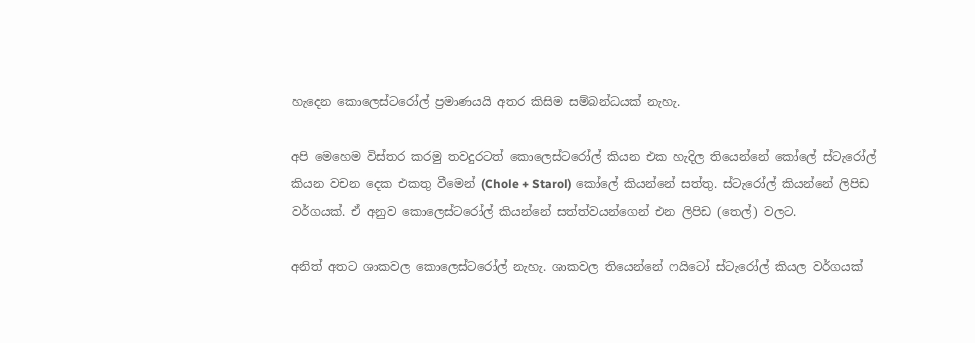හැදෙන කොලෙස්‌ටරෝල් ප්‍රමාණයයි අතර කිසිම සම්බන්ධයක්‌ නැහැ.

අපි මෙහෙම විස්‌තර කරමු තවදුරටත් කොලෙස්‌ටරෝල් කියන එක හැදිල තියෙන්නේ කෝලේ ස්‌ටැරෝල් කියන වචන දෙක එකතු වීමෙන් (Chole + Starol) කෝලේ කියන්නේ සත්තු. ස්‌ටැරෝල් කියන්නේ ලිපිඩ වර්ගයක්‌. ඒ අනුව කොලෙස්‌ටරෝල් කියන්නේ සත්ත්වයන්ගෙන් එන ලිපිඩ (තෙල්) වලට.

අනිත් අතට ශාකවල කොලෙස්‌ටරෝල් නැහැ. ශාකවල තියෙන්නේ ෆයිටෝ ස්‌ටැරෝල් කියල වර්ගයක්‌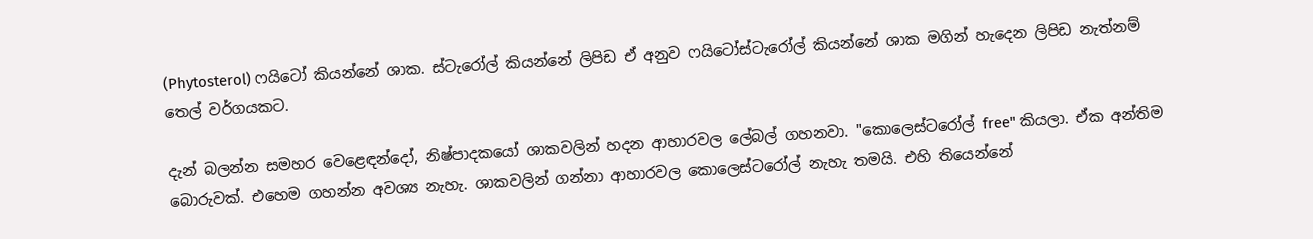(Phytosterol) ෆයිටෝ කියන්නේ ශාක. ස්‌ටැරෝල් කියන්නේ ලිපිඩ ඒ අනුව ෆයිටෝස්‌ටැරෝල් කියන්නේ ශාක මගින් හැදෙන ලිපිඩ නැත්නම් තෙල් වර්ගයකට.

දැන් බලන්න සමහර වෙළෙඳන්දෝ, නිෂ්පාදකයෝ ශාකවලින් හදන ආහාරවල ලේබල් ගහනවා. "කොලෙස්‌ටරෝල් free" කියලා. ඒක අන්තිම බොරුවක්‌. එහෙම ගහන්න අවශ්‍ය නැහැ. ශාකවලින් ගන්නා ආහාරවල කොලෙස්‌ටරෝල් නැහැ තමයි. එහි තියෙන්නේ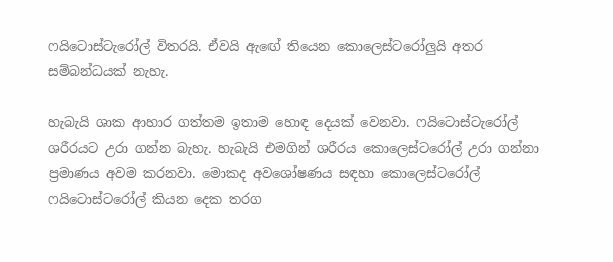ෆයිටොස්‌ටැරෝල් විතරයි. ඒවයි ඇඟේ තියෙන කොලෙස්‌ටරෝලුයි අතර සම්බන්ධයක්‌ නැහැ.

හැබැයි ශාක ආහාර ගත්තම ඉතාම හොඳ දෙයක්‌ වෙනවා. ෆයිටොස්‌ටැරෝල් ශරීරයට උරා ගන්න බැහැ. හැබැයි එමගින් ශරීරය කොලෙස්‌ටරෝල් උරා ගන්නා ප්‍රමාණය අවම කරනවා. මොකද අවශෝෂණය සඳහා කොලෙස්‌ටරෝල් ෆයිටොස්‌ටරෝල් කියන දෙක තරග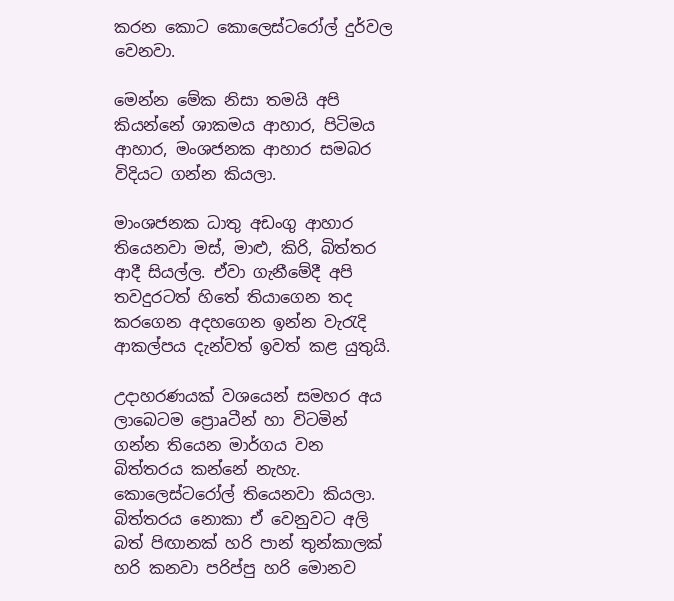කරන කොට කොලෙස්‌ටරෝල් දුර්වල වෙනවා.

මෙන්න මේක නිසා තමයි අපි කියන්නේ ශාකමය ආහාර, පිටිමය ආහාර, මංශජනක ආහාර සමබර විදියට ගන්න කියලා.

මාංශජනක ධාතු අඩංගු ආහාර තියෙනවා මස්‌, මාළු, කිරි, බිත්තර ආදී සියල්ල. ඒවා ගැනීමේදී අපි තවදුරටත් හිතේ තියාගෙන තද කරගෙන අදහගෙන ඉන්න වැරැදි ආකල්පය දැන්වත් ඉවත් කළ යුතුයි.

උදාහරණයක්‌ වශයෙන් සමහර අය ලාබෙටම ප්‍රොaටීන් හා විටමින් ගන්න තියෙන මාර්ගය වන බිත්තරය කන්නේ නැහැ. කොලෙස්‌ටරෝල් තියෙනවා කියලා. බිත්තරය නොකා ඒ වෙනුවට අලි බත් පිඟානක්‌ හරි පාන් තුන්කාලක්‌ හරි කනවා පරිප්පු හරි මොනව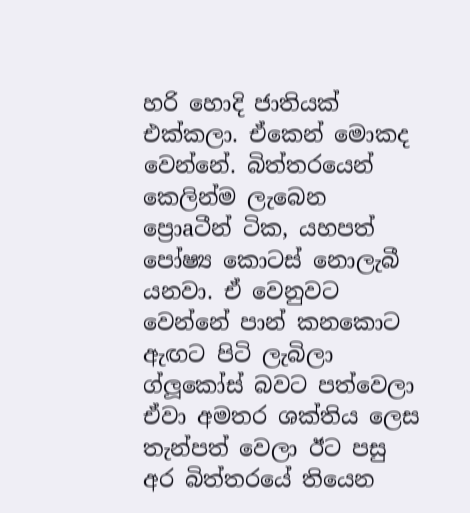හරි හොදි ජාතියක්‌ එක්‌කලා. ඒකෙන් මොකද වෙන්නේ. බිත්තරයෙන් කෙලින්ම ලැබෙන ප්‍රොaටීන් ටික, යහපත් පෝෂ්‍ය කොටස්‌ නොලැබී යනවා. ඒ වෙනුවට වෙන්නේ පාන් කනකොට ඇඟට පිටි ලැබිලා ග්ලූකෝස්‌ බවට පත්වෙලා ඒවා අමතර ශක්‌තිය ලෙස තැන්පත් වෙලා ඊට පසු අර බිත්තරයේ තියෙන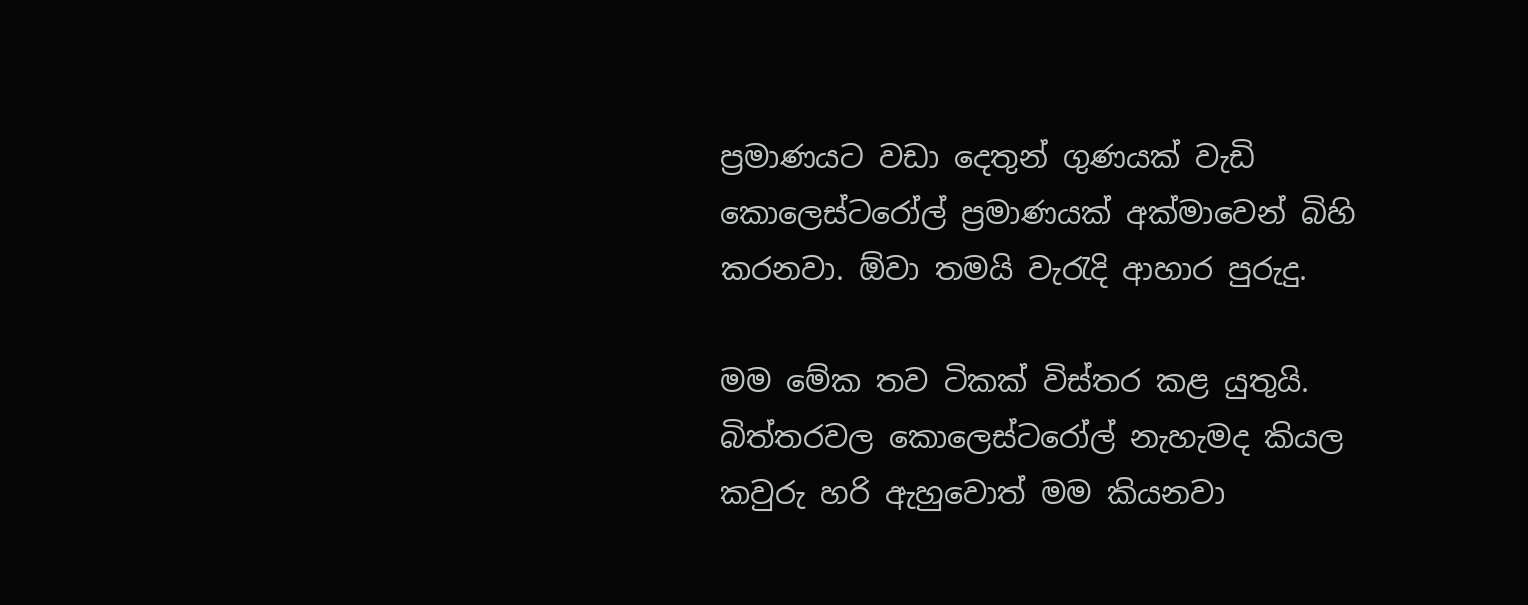ප්‍රමාණයට වඩා දෙතුන් ගුණයක්‌ වැඩි කොලෙස්‌ටරෝල් ප්‍රමාණයක්‌ අක්‌මාවෙන් බිහි කරනවා. ඕවා තමයි වැරැදි ආහාර පුරුදු.

මම මේක තව ටිකක්‌ විස්‌තර කළ යුතුයි. බිත්තරවල කොලෙස්‌ටරෝල් නැහැමද කියල කවුරු හරි ඇහුවොත් මම කියනවා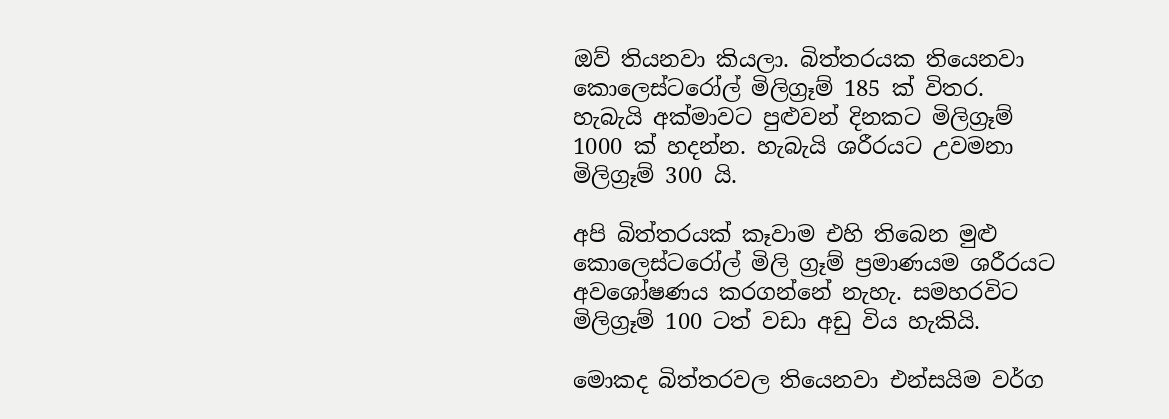ඔව් තියනවා කියලා. බිත්තරයක තියෙනවා කොලෙස්‌ටරෝල් මිලිග්‍රෑම් 185 ක්‌ විතර. හැබැයි අක්‌මාවට පුළුවන් දිනකට මිලිග්‍රෑම් 1000 ක්‌ හදන්න. හැබැයි ශරීරයට උවමනා මිලිග්‍රෑම් 300 යි.

අපි බිත්තරයක්‌ කෑවාම එහි තිබෙන මුළු කොලෙස්‌ටරෝල් මිලි ග්‍රෑම් ප්‍රමාණයම ශරීරයට අවශෝෂණය කරගන්නේ නැහැ. සමහරවිට මිලිග්‍රෑම් 100 ටත් වඩා අඩු විය හැකියි.

මොකද බිත්තරවල තියෙනවා එන්සයිම වර්ග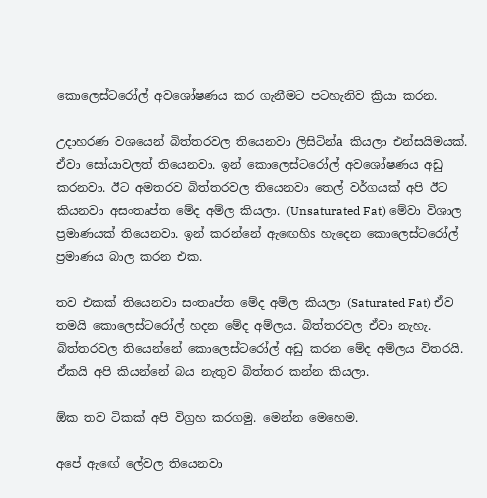කොලෙස්‌ටරෝල් අවශෝෂණය කර ගැනීමට පටහැනිව ක්‍රියා කරන.

උදාහරණ වශයෙන් බිත්තරවල තියෙනවා ලිසිටින්a කියලා එන්සයිමයක්‌. ඒවා සෝයාවලත් තියෙනවා. ඉන් කොලෙස්‌ටරෝල් අවශෝෂණය අඩු කරනවා. ඊට අමතරව බිත්තරවල තියෙනවා තෙල් වර්ගයක්‌ අපි ඊට කියනවා අසංතෘප්ත මේද අම්ල කියලා. (Unsaturated Fat) මේවා විශාල ප්‍රමාණයක්‌ තියෙනවා. ඉන් කරන්නේ ඇඟෙහිs හැදෙන කොලෙස්‌ටරෝල් ප්‍රමාණය බාල කරන එක.

තව එකක්‌ තියෙනවා සංතෘප්ත මේද අම්ල කියලා (Saturated Fat) ඒව තමයි කොලෙස්‌ටරෝල් හදන මේද අම්ලය. බිත්තරවල ඒවා නැහැ. බිත්තරවල තියෙන්නේ කොලෙස්‌ටරෝල් අඩු කරන මේද අම්ලය විතරයි. ඒකයි අපි කියන්නේ බය නැතුව බිත්තර කන්න කියලා.

ඕක තව ටිකක්‌ අපි විග්‍රහ කරගමු. මෙන්න මෙහෙම.

අපේ ඇඟේ ලේවල තියෙනවා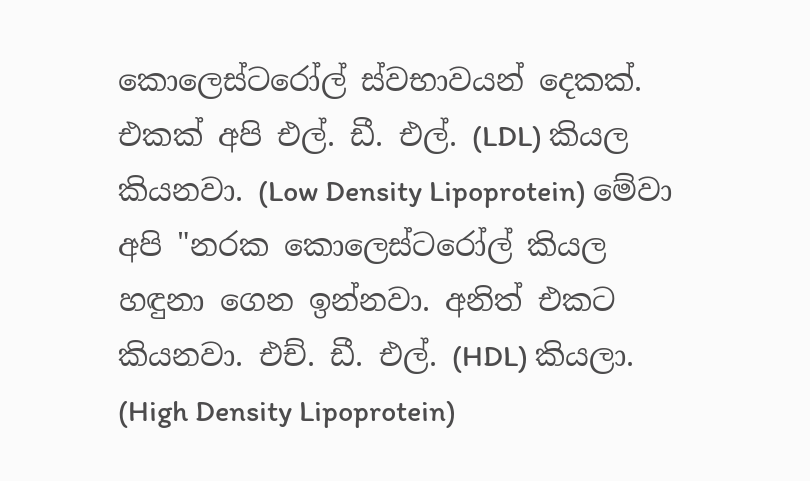කොලෙස්‌ටරෝල් ස්‌වභාවයන් දෙකක්‌. එකක්‌ අපි එල්. ඩී. එල්. (LDL) කියල කියනවා. (Low Density Lipoprotein) මේවා අපි "නරක කොලෙස්‌ටරෝල් කියල හඳුනා ගෙන ඉන්නවා. අනිත් එකට කියනවා. එච්. ඩී. එල්. (HDL) කියලා. (High Density Lipoprotein)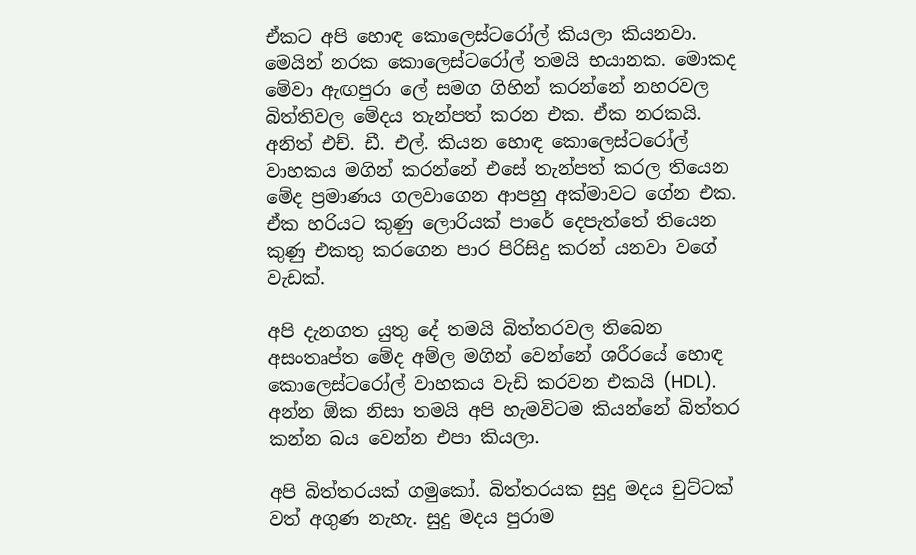ඒකට අපි හොඳ කොලෙස්‌ටරෝල් කියලා කියනවා. මෙයින් නරක කොලෙස්‌ටරෝල් තමයි භයානක. මොකද මේවා ඇඟපුරා ලේ සමග ගිහින් කරන්නේ නහරවල බිත්තිවල මේදය තැන්පත් කරන එක. ඒක නරකයි. අනිත් එච්. ඩී. එල්. කියන හොඳ කොලෙස්‌ටරෝල් වාහකය මගින් කරන්නේ එසේ තැන්පත් කරල තියෙන මේද ප්‍රමාණය ගලවාගෙන ආපහු අක්‌මාවට ගේන එක. ඒක හරියට කුණු ලොරියක්‌ පාරේ දෙපැත්තේ තියෙන කුණු එකතු කරගෙන පාර පිරිසිදු කරන් යනවා වගේ වැඩක්‌.

අපි දැනගත යුතු දේ තමයි බිත්තරවල තිබෙන අසංතෘප්ත මේද අම්ල මගින් වෙන්නේ ශරීරයේ හොඳ කොලෙස්‌ටරෝල් වාහකය වැඩි කරවන එකයි (HDL). අන්න ඕක නිසා තමයි අපි හැමවිටම කියන්නේ බිත්තර කන්න බය වෙන්න එපා කියලා.

අපි බිත්තරයක්‌ ගමුකෝ. බිත්තරයක සුදු මදය චුට්‌ටක්‌ වත් අගුණ නැහැ. සුදු මදය පුරාම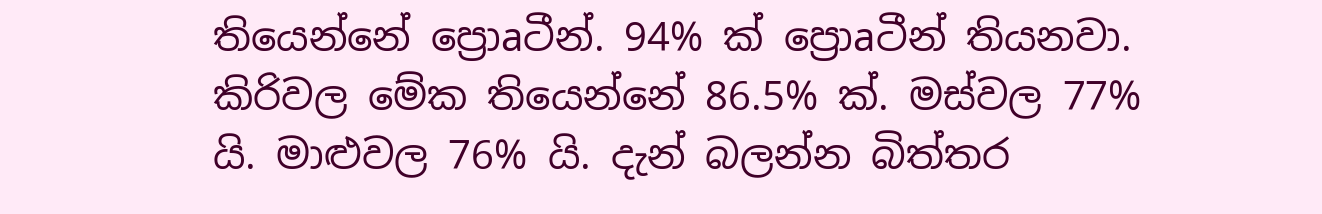තියෙන්නේ ප්‍රොaටීන්. 94% ක්‌ ප්‍රොaටීන් තියනවා. කිරිවල මේක තියෙන්නේ 86.5% ක්‌. මස්‌වල 77% යි. මාළුවල 76% යි. දැන් බලන්න බිත්තර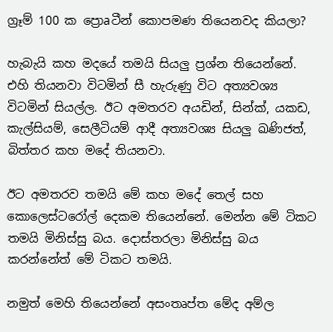ග්‍රෑම් 100 ක ප්‍රොaටීන් කොපමණ තියෙනවද කියලා?

හැබැයි කහ මදයේ තමයි සියලු ප්‍රශ්න තියෙන්නේ. එහි තියනවා විටමින් සී හැරුණු විට අත්‍යවශ්‍ය විටමින් සියල්ල. ඊට අමතරව අයඩින්, සින්ක්‌, යකඩ, කැල්සියම්, සෙලීටියම් ආදී අත්‍යවශ්‍ය සියලු ඛණිජත්, බිත්තර කහ මදේ තියනවා.

ඊට අමතරව තමයි මේ කහ මදේ තෙල් සහ කොලෙස්‌ටරෝල් දෙකම තියෙන්නේ. මෙන්න මේ ටිකට තමයි මිනිස්‌සු බය. දොස්‌තරලා මිනිස්‌සු බය කරන්නේත් මේ ටිකට තමයි.

නමුත් මෙහි තියෙන්නේ අසංතෘප්ත මේද අම්ල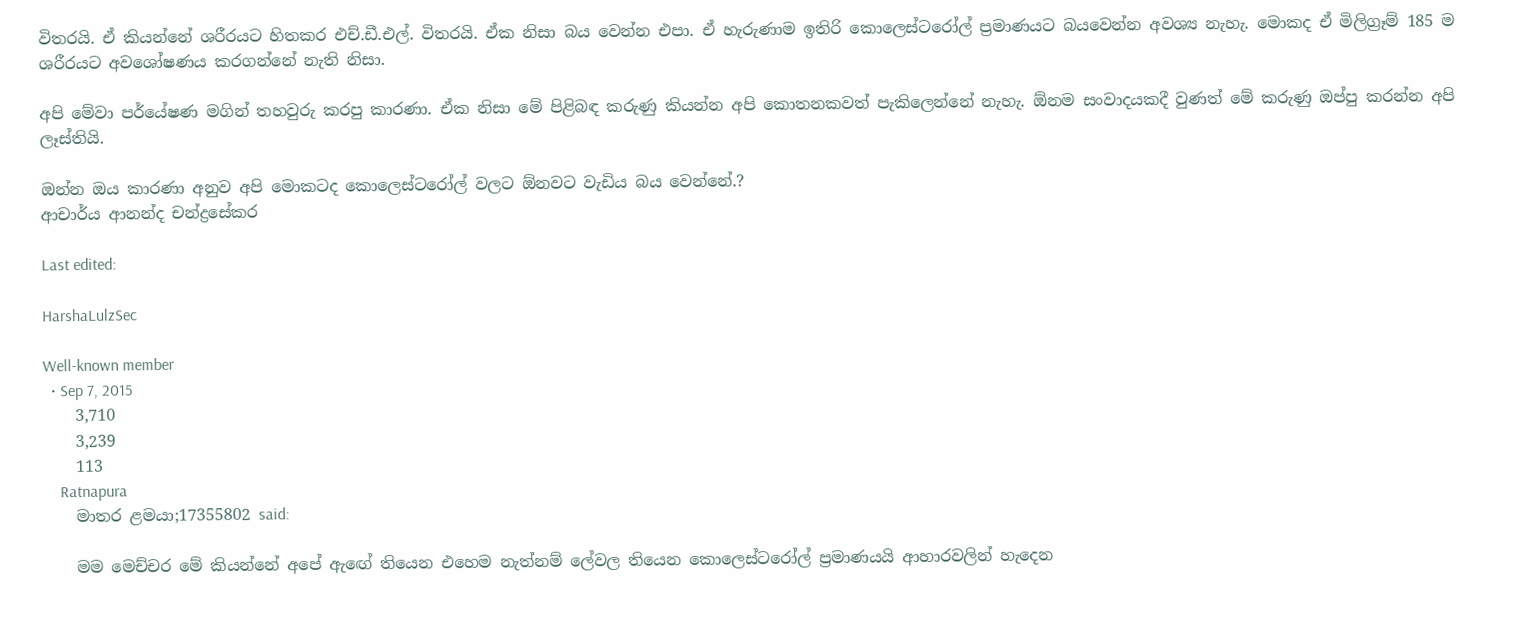විතරයි. ඒ කියන්නේ ශරීරයට හිතකර එච්.ඩී.එල්. විතරයි. ඒක නිසා බය වෙන්න එපා. ඒ හැරුණාම ඉතිරි කොලෙස්‌ටරෝල් ප්‍රමාණයට බයවෙන්න අවශ්‍ය නැහැ. මොකද ඒ මිලිග්‍රෑම් 185 ම ශරීරයට අවශෝෂණය කරගන්නේ නැති නිසා.

අපි මේවා පර්යේෂණ මගින් තහවුරු කරපු කාරණා. ඒක නිසා මේ පිළිබඳ කරුණු කියන්න අපි කොතනකවත් පැකිලෙන්නේ නැහැ. ඕනම සංවාදයකදී වුණත් මේ කරුණු ඔප්පු කරන්න අපි ලෑස්‌තියි.

ඔන්න ඔය කාරණා අනුව අපි මොකටද කොලෙස්‌ටරෝල් වලට ඕනවට වැඩිය බය වෙන්නේ.?
ආචාර්ය ආනන්ද චන්ද්‍රසේකර

Last edited:

HarshaLulzSec

Well-known member
  • Sep 7, 2015
    3,710
    3,239
    113
    Ratnapura
    මාතර ළමයා;17355802 said:

    මම මෙච්චර මේ කියන්නේ අපේ ඇඟේ තියෙන එහෙම නැත්නම් ලේවල තියෙන කොලෙස්‌ටරෝල් ප්‍රමාණයයි ආහාරවලින් හැදෙන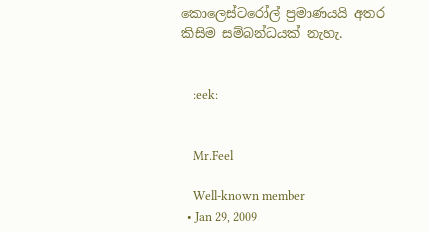කොලෙස්‌ටරෝල් ප්‍රමාණයයි අතර කිසිම සම්බන්ධයක්‌ නැහැ.


    :eek:


    Mr.Feel

    Well-known member
  • Jan 29, 2009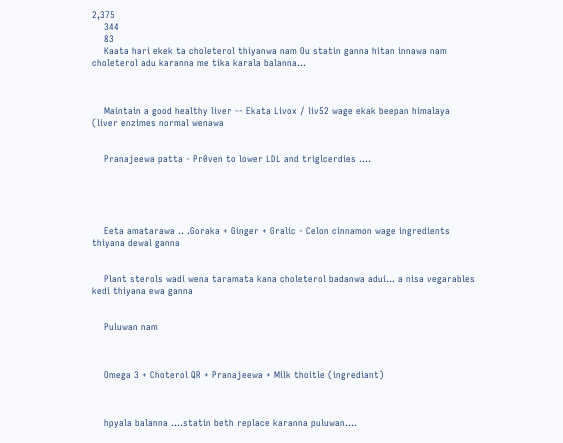2,375
    344
    83
    Kaata hari ekek ta choleterol thiyanwa nam Ou statin ganna hitan innawa nam choleterol adu karanna me tika karala balanna...



    Maintain a good healthy liver -- Ekata Livox / liv52 wage ekak beepan himalaya (liver enzimes normal wenawa


    Pranajeewa patta - Pr0ven to lower LDL and triglcerdies ....





    Eeta amatarawa .. .Goraka + Ginger + Gralic - Celon cinnamon wage ingredients thiyana dewal ganna


    Plant sterols wadi wena taramata kana choleterol badanwa adui... a nisa vegarables kedi thiyana ewa ganna


    Puluwan nam



    Omega 3 + Choterol QR + Pranajeewa + Milk thoitle (ingrediant)



    hpyala balanna ....statin beth replace karanna puluwan....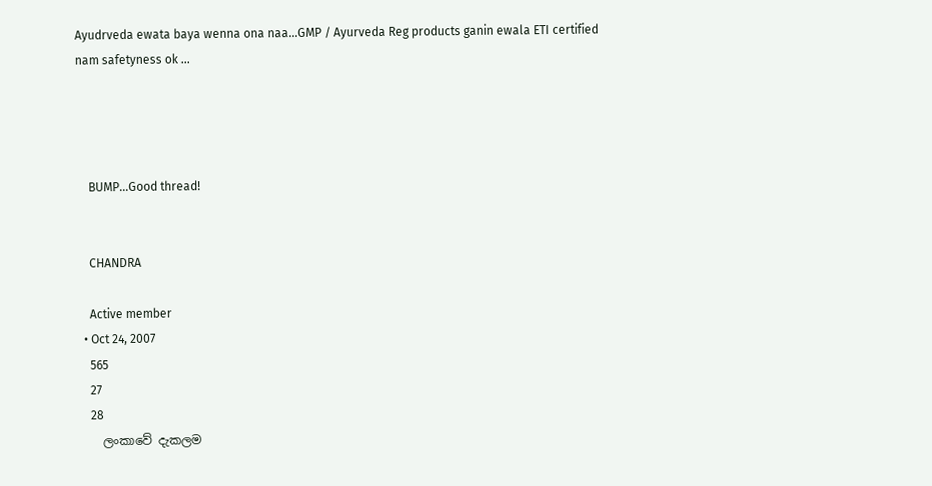Ayudrveda ewata baya wenna ona naa...GMP / Ayurveda Reg products ganin ewala ETI certified nam safetyness ok ...




    BUMP...Good thread!


    CHANDRA

    Active member
  • Oct 24, 2007
    565
    27
    28
    ලංකාවේ දැකලම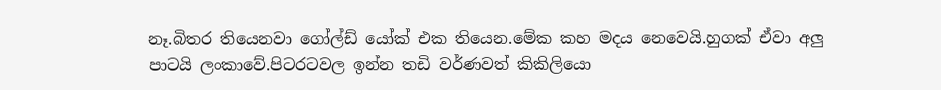නෑ.බිතර තියෙනවා ගෝල්ඩ් යෝක් එක තියෙන.මේක කහ මදය නෙවෙයි.හුගක් ඒවා අලු පාටයි ලංකාවේ.පිටරටවල ඉන්න තඩි වර්ණවත් කිකිලියො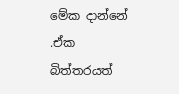මේක දාන්නේ .ඒක බිත්තරයත්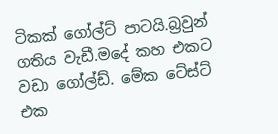ටිකක් ගෝල්ට් පාටයි.බ්‍රවුන් ගතිය වැඩී.මදේ කහ එකට වඩා ගෝල්ඩ්. මේක ටේස්ට් එක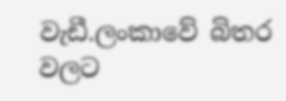වැඩී.ලංකාවේ බිතර වලට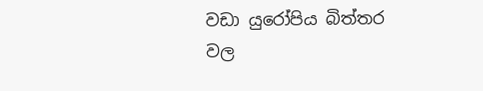වඩා යුරෝපිය බිත්තර වල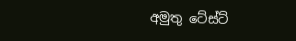අමුතු ටේස්ට්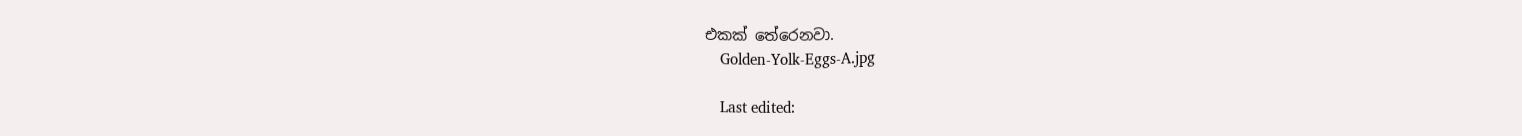එකක් තේරෙනවා.
    Golden-Yolk-Eggs-A.jpg

    Last edited: